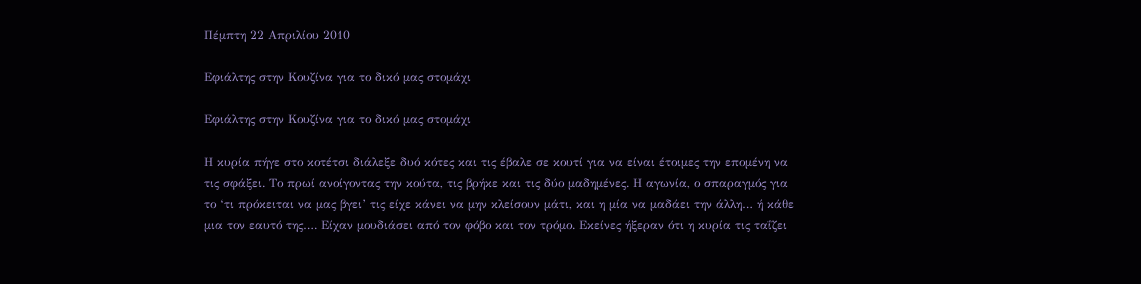Πέμπτη 22 Απριλίου 2010

Εφιάλτης στην Κουζίνα για το δικό μας στομάχι

Εφιάλτης στην Κουζίνα για το δικό μας στομάχι

Η κυρία πήγε στο κοτέτσι διάλεξε δυό κότες και τις έβαλε σε κουτί για να είναι έτοιμες την επομένη να τις σφάξει. Το πρωί ανοίγοντας την κούτα, τις βρήκε και τις δύο μαδημένες. Η αγωνία, ο σπαραγμός για το ‘τι πρόκειται να μας βγει’ τις είχε κάνει να μην κλείσουν μάτι, και η μία να μαδάει την άλλη… ή κάθε μια τον εαυτό της…. Είχαν μουδιάσει από τον φόβο και τον τρόμο. Εκείνες ήξεραν ότι η κυρία τις ταΐζει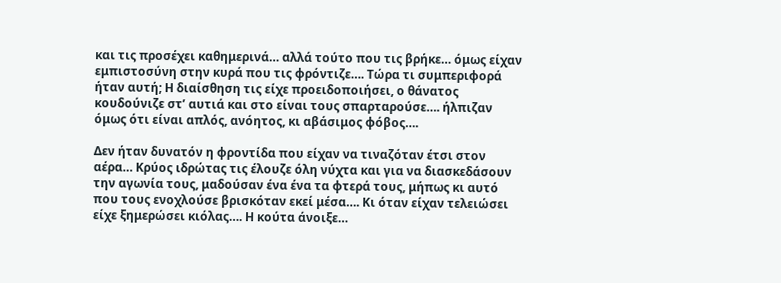και τις προσέχει καθημερινά… αλλά τούτο που τις βρήκε… όμως είχαν εμπιστοσύνη στην κυρά που τις φρόντιζε…. Τώρα τι συμπεριφορά ήταν αυτή; Η διαίσθηση τις είχε προειδοποιήσει, ο θάνατος κουδούνιζε στ’ αυτιά και στο είναι τους σπαρταρούσε…. ήλπιζαν όμως ότι είναι απλός, ανόητος, κι αβάσιμος φόβος….

Δεν ήταν δυνατόν η φροντίδα που είχαν να τιναζόταν έτσι στον αέρα… Κρύος ιδρώτας τις έλουζε όλη νύχτα και για να διασκεδάσουν την αγωνία τους, μαδούσαν ένα ένα τα φτερά τους, μήπως κι αυτό που τους ενοχλούσε βρισκόταν εκεί μέσα…. Κι όταν είχαν τελειώσει είχε ξημερώσει κιόλας…. Η κούτα άνοιξε…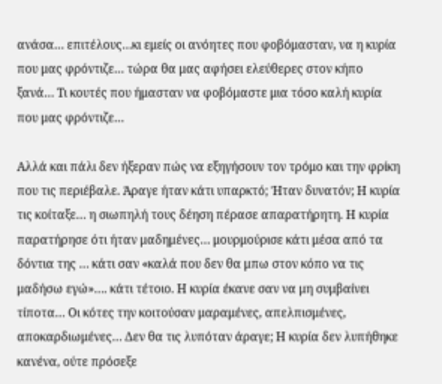ανάσα… επιτέλους…κι εμείς οι ανόητες που φοβόμασταν, να η κυρία που μας φρόντιζε… τώρα θα μας αφήσει ελεύθερες στον κήπο ξανά… Τι κουτές που ήμασταν να φοβόμαστε μια τόσο καλή κυρία που μας φρόντιζε…

Αλλά και πάλι δεν ήξεραν πώς να εξηγήσουν τον τρόμο και την φρίκη που τις περιέβαλε. Άραγε ήταν κάτι υπαρκτό; Ήταν δυνατόν; Η κυρία τις κοίταξε… η σιωπηλή τους δέηση πέρασε απαρατήρητη. Η κυρία παρατήρησε ότι ήταν μαδημένες… μουρμούρισε κάτι μέσα από τα δόντια της … κάτι σαν «καλά που δεν θα μπω στον κόπο να τις μαδήσω εγώ»…. κάτι τέτοιο. Η κυρία έκανε σαν να μη συμβαίνει τίποτα… Οι κότες την κοιτούσαν μαραμένες, απελπισμένες, αποκαρδιωμένες… Δεν θα τις λυπόταν άραγε; Η κυρία δεν λυπήθηκε κανένα, ούτε πρόσεξε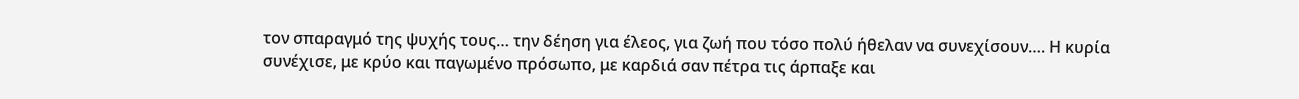τον σπαραγμό της ψυχής τους… την δέηση για έλεος, για ζωή που τόσο πολύ ήθελαν να συνεχίσουν…. Η κυρία συνέχισε, με κρύο και παγωμένο πρόσωπο, με καρδιά σαν πέτρα τις άρπαξε και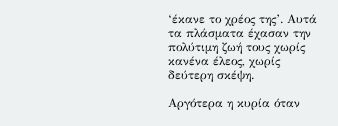‘έκανε το χρέος της’. Αυτά τα πλάσματα έχασαν την πολύτιμη ζωή τους χωρίς κανένα έλεος, χωρίς δεύτερη σκέψη.

Αργότερα η κυρία όταν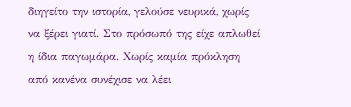διηγείτο την ιστορία, γελούσε νευρικά, χωρίς να ξέρει γιατί. Στο πρόσωπό της είχε απλωθεί η ίδια παγωμάρα. Χωρίς καμία πρόκληση από κανένα συνέχισε να λέει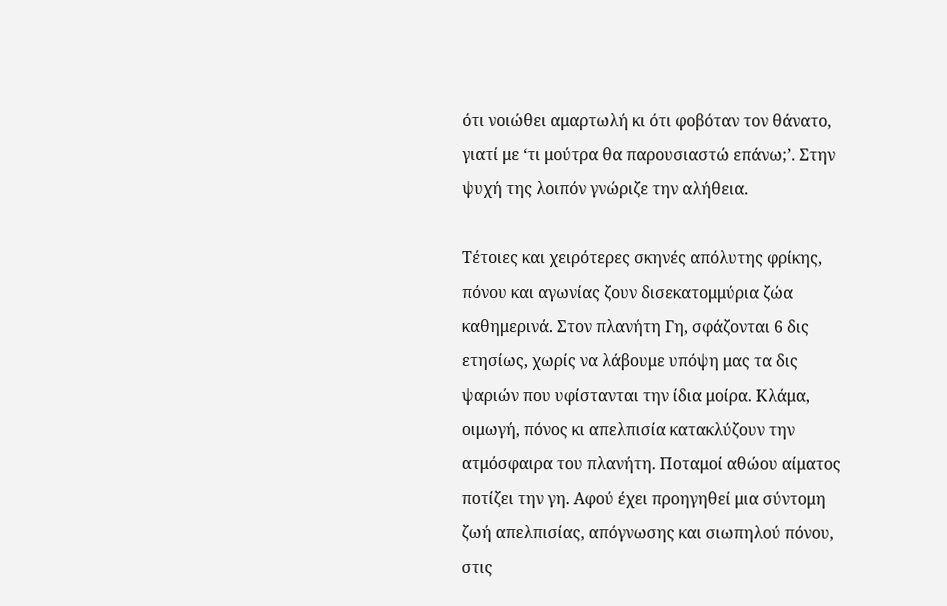ότι νοιώθει αμαρτωλή κι ότι φοβόταν τον θάνατο, γιατί με ‘τι μούτρα θα παρουσιαστώ επάνω;’. Στην ψυχή της λοιπόν γνώριζε την αλήθεια.

Τέτοιες και χειρότερες σκηνές απόλυτης φρίκης, πόνου και αγωνίας ζουν δισεκατομμύρια ζώα καθημερινά. Στον πλανήτη Γη, σφάζονται 6 δις ετησίως, χωρίς να λάβουμε υπόψη μας τα δις ψαριών που υφίστανται την ίδια μοίρα. Κλάμα, οιμωγή, πόνος κι απελπισία κατακλύζουν την ατμόσφαιρα του πλανήτη. Ποταμοί αθώου αίματος ποτίζει την γη. Αφού έχει προηγηθεί μια σύντομη ζωή απελπισίας, απόγνωσης και σιωπηλού πόνου, στις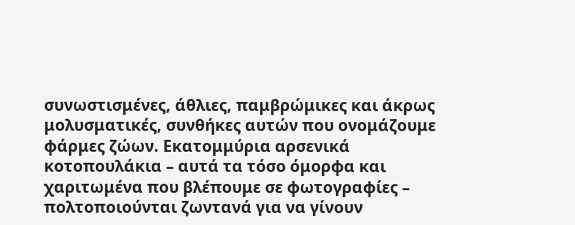συνωστισμένες, άθλιες, παμβρώμικες και άκρως μολυσματικές, συνθήκες αυτών που ονομάζουμε φάρμες ζώων. Εκατομμύρια αρσενικά κοτοπουλάκια – αυτά τα τόσο όμορφα και χαριτωμένα που βλέπουμε σε φωτογραφίες – πολτοποιούνται ζωντανά για να γίνουν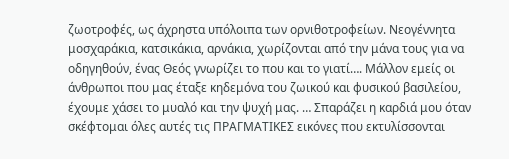ζωοτροφές, ως άχρηστα υπόλοιπα των ορνιθοτροφείων. Νεογέννητα μοσχαράκια, κατσικάκια, αρνάκια, χωρίζονται από την μάνα τους για να οδηγηθούν, ένας Θεός γνωρίζει το που και το γιατί…. Μάλλον εμείς οι άνθρωποι που μας έταξε κηδεμόνα του ζωικού και φυσικού βασιλείου, έχουμε χάσει το μυαλό και την ψυχή μας. … Σπαράζει η καρδιά μου όταν σκέφτομαι όλες αυτές τις ΠΡΑΓΜΑΤΙΚΕΣ εικόνες που εκτυλίσσονται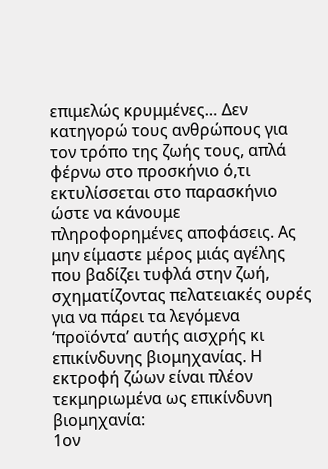επιμελώς κρυμμένες… Δεν κατηγορώ τους ανθρώπους για τον τρόπο της ζωής τους, απλά φέρνω στο προσκήνιο ό,τι εκτυλίσσεται στο παρασκήνιο ώστε να κάνουμε πληροφορημένες αποφάσεις. Ας μην είμαστε μέρος μιάς αγέλης που βαδίζει τυφλά στην ζωή, σχηματίζοντας πελατειακές ουρές για να πάρει τα λεγόμενα ‘προϊόντα’ αυτής αισχρής κι επικίνδυνης βιομηχανίας. Η εκτροφή ζώων είναι πλέον τεκμηριωμένα ως επικίνδυνη βιομηχανία:
1ον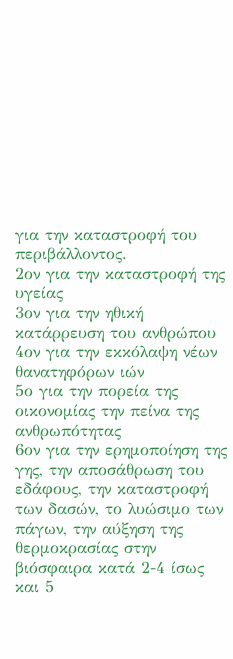για την καταστροφή του περιβάλλοντος.
2ον για την καταστροφή της υγείας
3ον για την ηθική κατάρρευση του ανθρώπου
4ον για την εκκόλαψη νέων θανατηφόρων ιών
5ο για την πορεία της οικονομίας την πείνα της ανθρωπότητας
6ον για την ερημοποίηση της γης, την αποσάθρωση του εδάφους, την καταστροφή των δασών, το λυώσιμο των πάγων, την αύξηση της θερμοκρασίας στην βιόσφαιρα κατά 2-4 ίσως και 5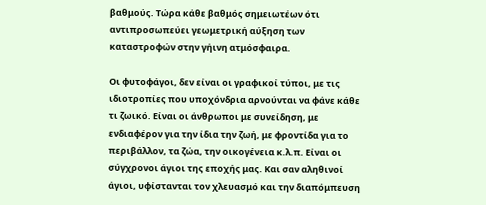βαθμούς. Τώρα κάθε βαθμός σημειωτέων ότι αντιπροσωπεύει γεωμετρική αύξηση των καταστροφών στην γήινη ατμόσφαιρα.

Οι φυτοφάγοι, δεν είναι οι γραφικοί τύποι, με τις ιδιοτροπίες που υποχόνδρια αρνούνται να φάνε κάθε τι ζωικό. Είναι οι άνθρωποι με συνείδηση, με ενδιαφέρον για την ίδια την ζωή, με φροντίδα για το περιβάλλον, τα ζώα, την οικογένεια κ.λ.π. Είναι οι σύγχρονοι άγιοι της εποχής μας. Και σαν αληθινοί άγιοι, υφίστανται τον χλευασμό και την διαπόμπευση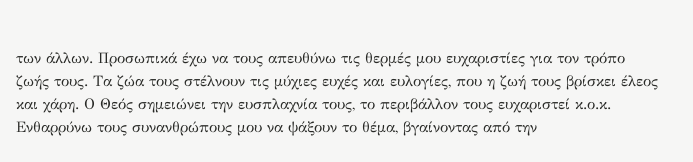των άλλων. Προσωπικά έχω να τους απευθύνω τις θερμές μου ευχαριστίες για τον τρόπο ζωής τους. Τα ζώα τους στέλνουν τις μύχιες ευχές και ευλογίες, που η ζωή τους βρίσκει έλεος και χάρη. Ο Θεός σημειώνει την ευσπλαχνία τους, το περιβάλλον τους ευχαριστεί κ.ο.κ. Ενθαρρύνω τους συνανθρώπους μου να ψάξουν το θέμα, βγαίνοντας από την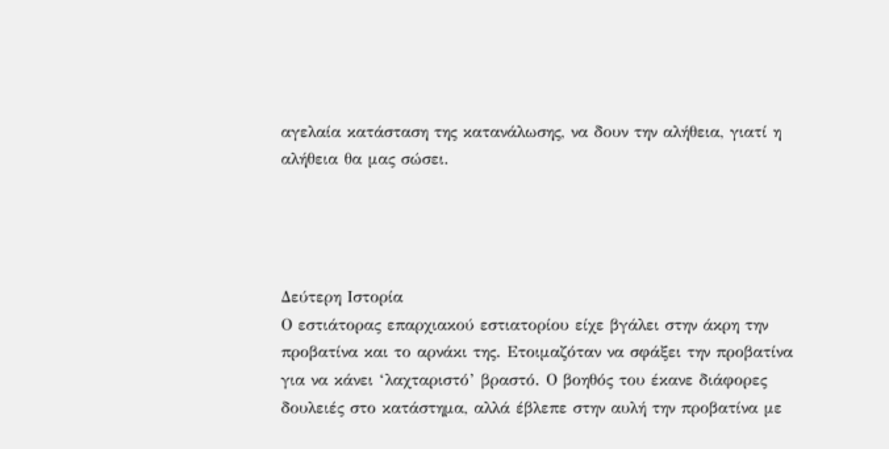αγελαία κατάσταση της κατανάλωσης, να δουν την αλήθεια, γιατί η αλήθεια θα μας σώσει.




Δεύτερη Ιστορία
Ο εστιάτορας επαρχιακού εστιατορίου είχε βγάλει στην άκρη την προβατίνα και το αρνάκι της. Ετοιμαζόταν να σφάξει την προβατίνα για να κάνει ‘λαχταριστό’ βραστό. Ο βοηθός του έκανε διάφορες δουλειές στο κατάστημα, αλλά έβλεπε στην αυλή την προβατίνα με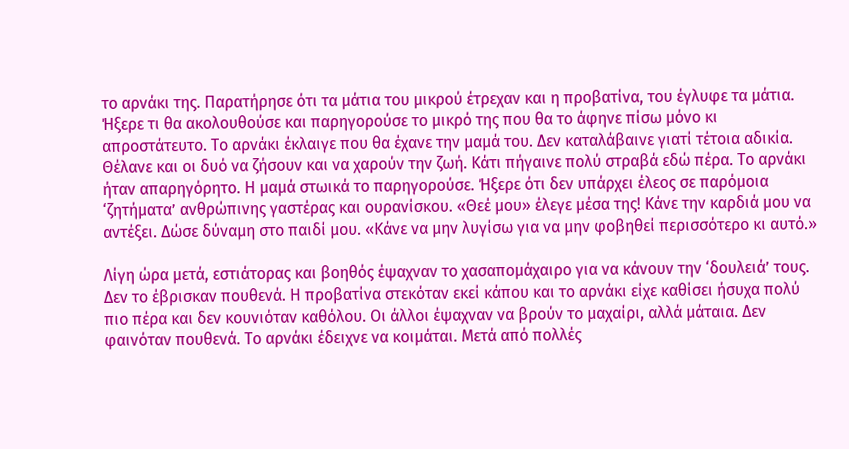το αρνάκι της. Παρατήρησε ότι τα μάτια του μικρού έτρεχαν και η προβατίνα, του έγλυφε τα μάτια. Ήξερε τι θα ακολουθούσε και παρηγορούσε το μικρό της που θα το άφηνε πίσω μόνο κι απροστάτευτο. Το αρνάκι έκλαιγε που θα έχανε την μαμά του. Δεν καταλάβαινε γιατί τέτοια αδικία. Θέλανε και οι δυό να ζήσουν και να χαρούν την ζωή. Κάτι πήγαινε πολύ στραβά εδώ πέρα. Το αρνάκι ήταν απαρηγόρητο. Η μαμά στωικά το παρηγορούσε. Ήξερε ότι δεν υπάρχει έλεος σε παρόμοια ‘ζητήματα’ ανθρώπινης γαστέρας και ουρανίσκου. «Θεέ μου» έλεγε μέσα της! Κάνε την καρδιά μου να αντέξει. Δώσε δύναμη στο παιδί μου. «Κάνε να μην λυγίσω για να μην φοβηθεί περισσότερο κι αυτό.»

Λίγη ώρα μετά, εστιάτορας και βοηθός έψαχναν το χασαπομάχαιρο για να κάνουν την ‘δουλειά’ τους. Δεν το έβρισκαν πουθενά. Η προβατίνα στεκόταν εκεί κάπου και το αρνάκι είχε καθίσει ήσυχα πολύ πιο πέρα και δεν κουνιόταν καθόλου. Οι άλλοι έψαχναν να βρούν το μαχαίρι, αλλά μάταια. Δεν φαινόταν πουθενά. Το αρνάκι έδειχνε να κοιμάται. Μετά από πολλές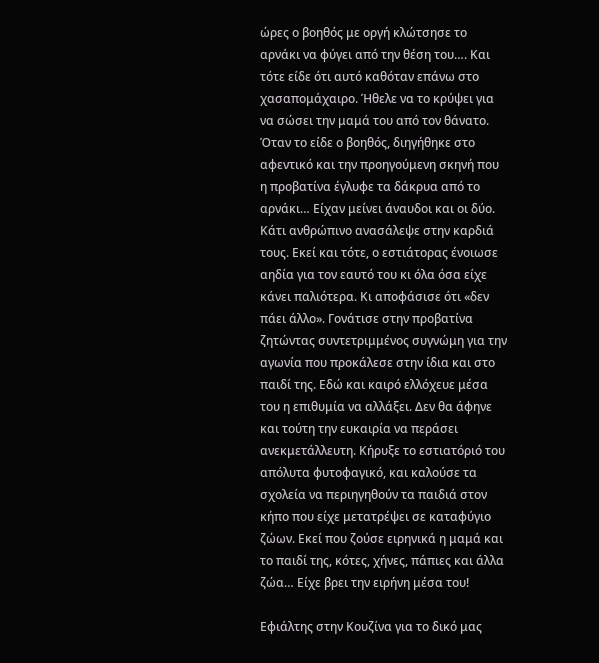ώρες ο βοηθός με οργή κλώτσησε το αρνάκι να φύγει από την θέση του…. Και τότε είδε ότι αυτό καθόταν επάνω στο χασαπομάχαιρο. Ήθελε να το κρύψει για να σώσει την μαμά του από τον θάνατο. Όταν το είδε ο βοηθός, διηγήθηκε στο αφεντικό και την προηγούμενη σκηνή που η προβατίνα έγλυφε τα δάκρυα από το αρνάκι… Είχαν μείνει άναυδοι και οι δύο. Κάτι ανθρώπινο ανασάλεψε στην καρδιά τους. Εκεί και τότε, ο εστιάτορας ένοιωσε αηδία για τον εαυτό του κι όλα όσα είχε κάνει παλιότερα. Κι αποφάσισε ότι «δεν πάει άλλο». Γονάτισε στην προβατίνα ζητώντας συντετριμμένος συγνώμη για την αγωνία που προκάλεσε στην ίδια και στο παιδί της. Εδώ και καιρό ελλόχευε μέσα του η επιθυμία να αλλάξει. Δεν θα άφηνε και τούτη την ευκαιρία να περάσει ανεκμετάλλευτη. Κήρυξε το εστιατόριό του απόλυτα φυτοφαγικό, και καλούσε τα σχολεία να περιηγηθούν τα παιδιά στον κήπο που είχε μετατρέψει σε καταφύγιο ζώων. Εκεί που ζούσε ειρηνικά η μαμά και το παιδί της, κότες, χήνες, πάπιες και άλλα ζώα… Είχε βρει την ειρήνη μέσα του!

Εφιάλτης στην Κουζίνα για το δικό μας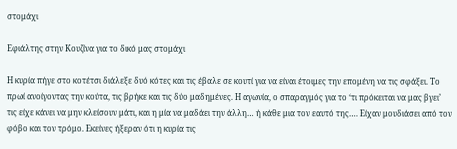στομάχι

Εφιάλτης στην Κουζίνα για το δικό μας στομάχι

Η κυρία πήγε στο κοτέτσι διάλεξε δυό κότες και τις έβαλε σε κουτί για να είναι έτοιμες την επομένη να τις σφάξει. Το πρωί ανοίγοντας την κούτα, τις βρήκε και τις δύο μαδημένες. Η αγωνία, ο σπαραγμός για το ‘τι πρόκειται να μας βγει’ τις είχε κάνει να μην κλείσουν μάτι, και η μία να μαδάει την άλλη… ή κάθε μια τον εαυτό της…. Είχαν μουδιάσει από τον φόβο και τον τρόμο. Εκείνες ήξεραν ότι η κυρία τις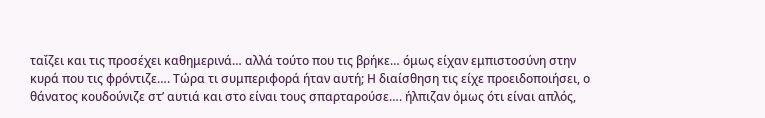ταΐζει και τις προσέχει καθημερινά… αλλά τούτο που τις βρήκε… όμως είχαν εμπιστοσύνη στην κυρά που τις φρόντιζε…. Τώρα τι συμπεριφορά ήταν αυτή; Η διαίσθηση τις είχε προειδοποιήσει, ο θάνατος κουδούνιζε στ’ αυτιά και στο είναι τους σπαρταρούσε…. ήλπιζαν όμως ότι είναι απλός,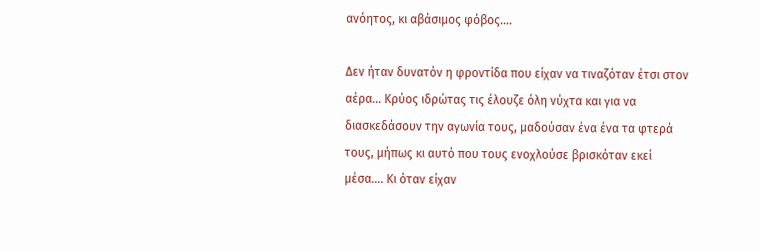ανόητος, κι αβάσιμος φόβος….

Δεν ήταν δυνατόν η φροντίδα που είχαν να τιναζόταν έτσι στον αέρα… Κρύος ιδρώτας τις έλουζε όλη νύχτα και για να διασκεδάσουν την αγωνία τους, μαδούσαν ένα ένα τα φτερά τους, μήπως κι αυτό που τους ενοχλούσε βρισκόταν εκεί μέσα…. Κι όταν είχαν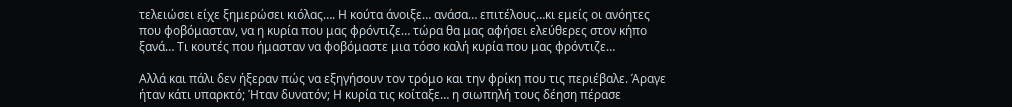τελειώσει είχε ξημερώσει κιόλας…. Η κούτα άνοιξε… ανάσα… επιτέλους…κι εμείς οι ανόητες που φοβόμασταν, να η κυρία που μας φρόντιζε… τώρα θα μας αφήσει ελεύθερες στον κήπο ξανά… Τι κουτές που ήμασταν να φοβόμαστε μια τόσο καλή κυρία που μας φρόντιζε…

Αλλά και πάλι δεν ήξεραν πώς να εξηγήσουν τον τρόμο και την φρίκη που τις περιέβαλε. Άραγε ήταν κάτι υπαρκτό; Ήταν δυνατόν; Η κυρία τις κοίταξε… η σιωπηλή τους δέηση πέρασε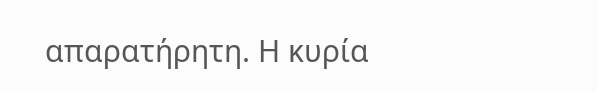απαρατήρητη. Η κυρία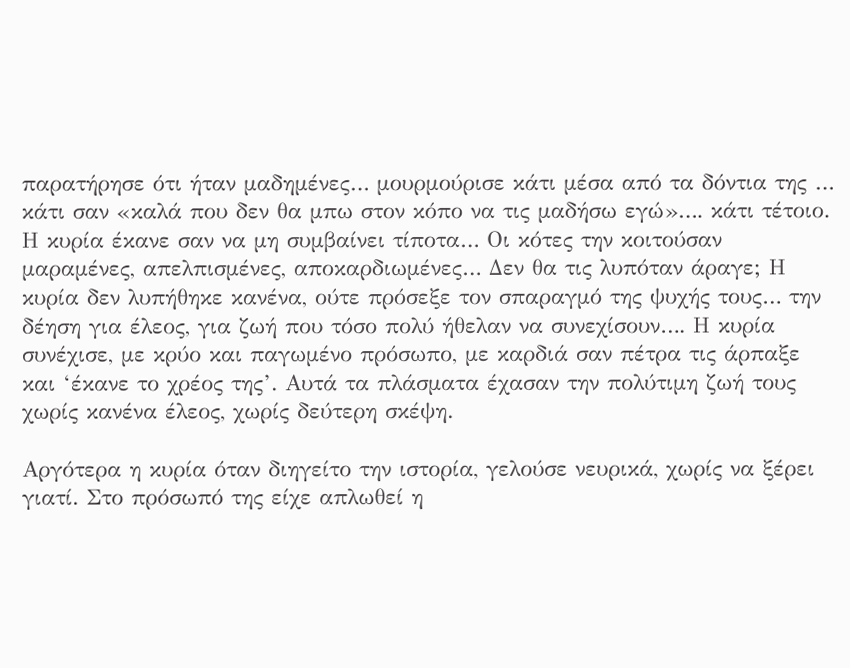παρατήρησε ότι ήταν μαδημένες… μουρμούρισε κάτι μέσα από τα δόντια της … κάτι σαν «καλά που δεν θα μπω στον κόπο να τις μαδήσω εγώ»…. κάτι τέτοιο. Η κυρία έκανε σαν να μη συμβαίνει τίποτα… Οι κότες την κοιτούσαν μαραμένες, απελπισμένες, αποκαρδιωμένες… Δεν θα τις λυπόταν άραγε; Η κυρία δεν λυπήθηκε κανένα, ούτε πρόσεξε τον σπαραγμό της ψυχής τους… την δέηση για έλεος, για ζωή που τόσο πολύ ήθελαν να συνεχίσουν…. Η κυρία συνέχισε, με κρύο και παγωμένο πρόσωπο, με καρδιά σαν πέτρα τις άρπαξε και ‘έκανε το χρέος της’. Αυτά τα πλάσματα έχασαν την πολύτιμη ζωή τους χωρίς κανένα έλεος, χωρίς δεύτερη σκέψη.

Αργότερα η κυρία όταν διηγείτο την ιστορία, γελούσε νευρικά, χωρίς να ξέρει γιατί. Στο πρόσωπό της είχε απλωθεί η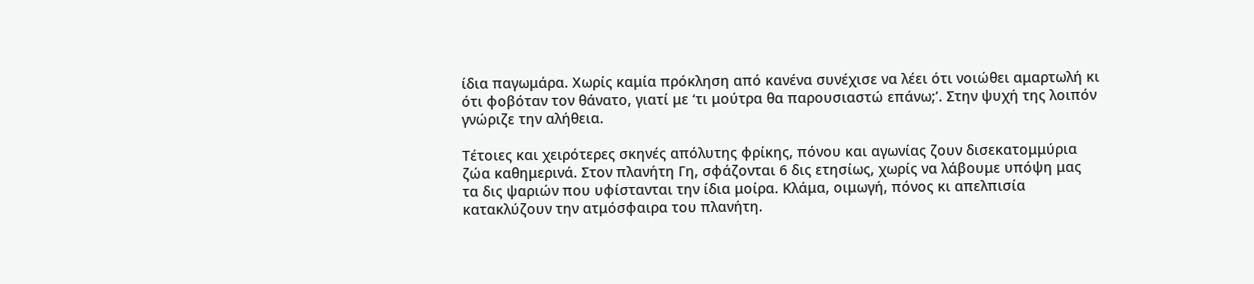ίδια παγωμάρα. Χωρίς καμία πρόκληση από κανένα συνέχισε να λέει ότι νοιώθει αμαρτωλή κι ότι φοβόταν τον θάνατο, γιατί με ‘τι μούτρα θα παρουσιαστώ επάνω;’. Στην ψυχή της λοιπόν γνώριζε την αλήθεια.

Τέτοιες και χειρότερες σκηνές απόλυτης φρίκης, πόνου και αγωνίας ζουν δισεκατομμύρια ζώα καθημερινά. Στον πλανήτη Γη, σφάζονται 6 δις ετησίως, χωρίς να λάβουμε υπόψη μας τα δις ψαριών που υφίστανται την ίδια μοίρα. Κλάμα, οιμωγή, πόνος κι απελπισία κατακλύζουν την ατμόσφαιρα του πλανήτη.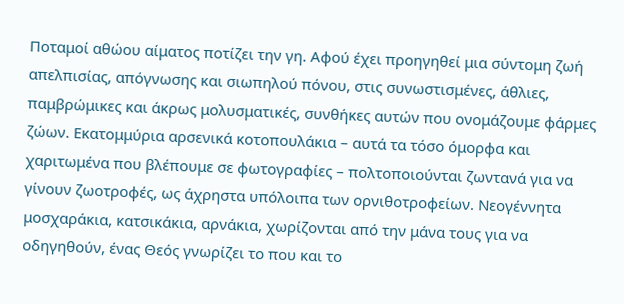Ποταμοί αθώου αίματος ποτίζει την γη. Αφού έχει προηγηθεί μια σύντομη ζωή απελπισίας, απόγνωσης και σιωπηλού πόνου, στις συνωστισμένες, άθλιες, παμβρώμικες και άκρως μολυσματικές, συνθήκες αυτών που ονομάζουμε φάρμες ζώων. Εκατομμύρια αρσενικά κοτοπουλάκια – αυτά τα τόσο όμορφα και χαριτωμένα που βλέπουμε σε φωτογραφίες – πολτοποιούνται ζωντανά για να γίνουν ζωοτροφές, ως άχρηστα υπόλοιπα των ορνιθοτροφείων. Νεογέννητα μοσχαράκια, κατσικάκια, αρνάκια, χωρίζονται από την μάνα τους για να οδηγηθούν, ένας Θεός γνωρίζει το που και το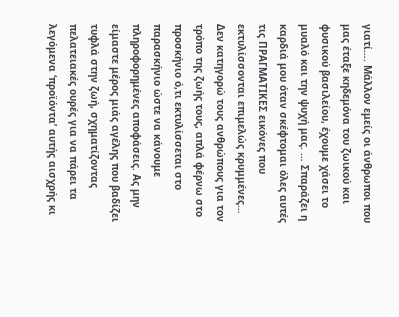γιατί…. Μάλλον εμείς οι άνθρωποι που μας έταξε κηδεμόνα του ζωικού και φυσικού βασιλείου, έχουμε χάσει το μυαλό και την ψυχή μας. … Σπαράζει η καρδιά μου όταν σκέφτομαι όλες αυτές τις ΠΡΑΓΜΑΤΙΚΕΣ εικόνες που εκτυλίσσονται επιμελώς κρυμμένες… Δεν κατηγορώ τους ανθρώπους για τον τρόπο της ζωής τους, απλά φέρνω στο προσκήνιο ό,τι εκτυλίσσεται στο παρασκήνιο ώστε να κάνουμε πληροφορημένες αποφάσεις. Ας μην είμαστε μέρος μιάς αγέλης που βαδίζει τυφλά στην ζωή, σχηματίζοντας πελατειακές ουρές για να πάρει τα λεγόμενα ‘προϊόντα’ αυτής αισχρής κι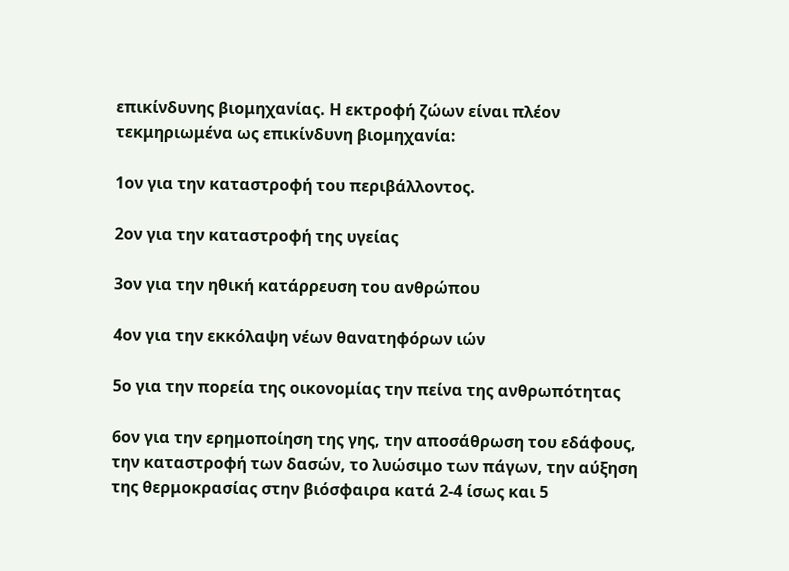επικίνδυνης βιομηχανίας. Η εκτροφή ζώων είναι πλέον τεκμηριωμένα ως επικίνδυνη βιομηχανία:

1ον για την καταστροφή του περιβάλλοντος.

2ον για την καταστροφή της υγείας

3ον για την ηθική κατάρρευση του ανθρώπου

4ον για την εκκόλαψη νέων θανατηφόρων ιών

5ο για την πορεία της οικονομίας την πείνα της ανθρωπότητας

6ον για την ερημοποίηση της γης, την αποσάθρωση του εδάφους, την καταστροφή των δασών, το λυώσιμο των πάγων, την αύξηση της θερμοκρασίας στην βιόσφαιρα κατά 2-4 ίσως και 5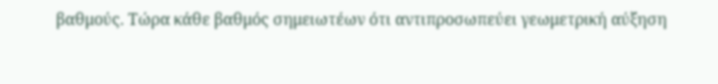βαθμούς. Τώρα κάθε βαθμός σημειωτέων ότι αντιπροσωπεύει γεωμετρική αύξηση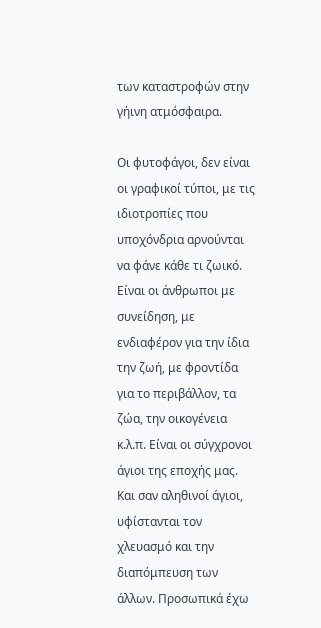των καταστροφών στην γήινη ατμόσφαιρα.

Οι φυτοφάγοι, δεν είναι οι γραφικοί τύποι, με τις ιδιοτροπίες που υποχόνδρια αρνούνται να φάνε κάθε τι ζωικό. Είναι οι άνθρωποι με συνείδηση, με ενδιαφέρον για την ίδια την ζωή, με φροντίδα για το περιβάλλον, τα ζώα, την οικογένεια κ.λ.π. Είναι οι σύγχρονοι άγιοι της εποχής μας. Και σαν αληθινοί άγιοι, υφίστανται τον χλευασμό και την διαπόμπευση των άλλων. Προσωπικά έχω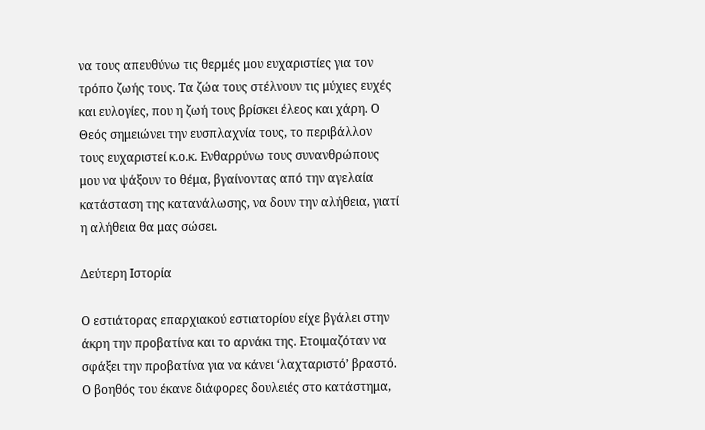να τους απευθύνω τις θερμές μου ευχαριστίες για τον τρόπο ζωής τους. Τα ζώα τους στέλνουν τις μύχιες ευχές και ευλογίες, που η ζωή τους βρίσκει έλεος και χάρη. Ο Θεός σημειώνει την ευσπλαχνία τους, το περιβάλλον τους ευχαριστεί κ.ο.κ. Ενθαρρύνω τους συνανθρώπους μου να ψάξουν το θέμα, βγαίνοντας από την αγελαία κατάσταση της κατανάλωσης, να δουν την αλήθεια, γιατί η αλήθεια θα μας σώσει.

Δεύτερη Ιστορία

Ο εστιάτορας επαρχιακού εστιατορίου είχε βγάλει στην άκρη την προβατίνα και το αρνάκι της. Ετοιμαζόταν να σφάξει την προβατίνα για να κάνει ‘λαχταριστό’ βραστό. Ο βοηθός του έκανε διάφορες δουλειές στο κατάστημα,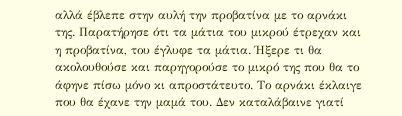αλλά έβλεπε στην αυλή την προβατίνα με το αρνάκι της. Παρατήρησε ότι τα μάτια του μικρού έτρεχαν και η προβατίνα, του έγλυφε τα μάτια. Ήξερε τι θα ακολουθούσε και παρηγορούσε το μικρό της που θα το άφηνε πίσω μόνο κι απροστάτευτο. Το αρνάκι έκλαιγε που θα έχανε την μαμά του. Δεν καταλάβαινε γιατί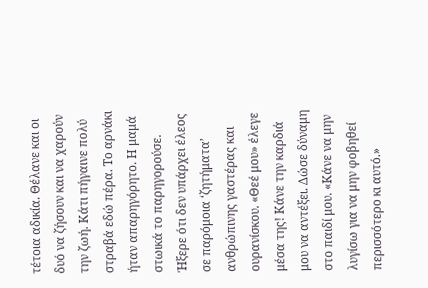τέτοια αδικία. Θέλανε και οι δυό να ζήσουν και να χαρούν την ζωή. Κάτι πήγαινε πολύ στραβά εδώ πέρα. Το αρνάκι ήταν απαρηγόρητο. Η μαμά στωικά το παρηγορούσε. Ήξερε ότι δεν υπάρχει έλεος σε παρόμοια ‘ζητήματα’ ανθρώπινης γαστέρας και ουρανίσκου. «Θεέ μου» έλεγε μέσα της! Κάνε την καρδιά μου να αντέξει. Δώσε δύναμη στο παιδί μου. «Κάνε να μην λυγίσω για να μην φοβηθεί περισσότερο κι αυτό.»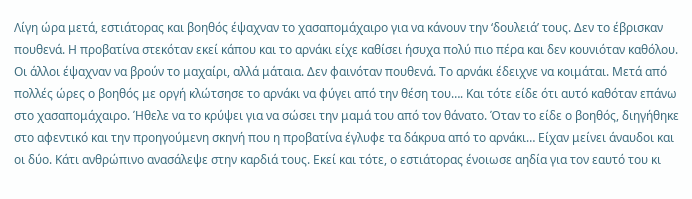Λίγη ώρα μετά, εστιάτορας και βοηθός έψαχναν το χασαπομάχαιρο για να κάνουν την ‘δουλειά’ τους. Δεν το έβρισκαν πουθενά. Η προβατίνα στεκόταν εκεί κάπου και το αρνάκι είχε καθίσει ήσυχα πολύ πιο πέρα και δεν κουνιόταν καθόλου. Οι άλλοι έψαχναν να βρούν το μαχαίρι, αλλά μάταια. Δεν φαινόταν πουθενά. Το αρνάκι έδειχνε να κοιμάται. Μετά από πολλές ώρες ο βοηθός με οργή κλώτσησε το αρνάκι να φύγει από την θέση του…. Και τότε είδε ότι αυτό καθόταν επάνω στο χασαπομάχαιρο. Ήθελε να το κρύψει για να σώσει την μαμά του από τον θάνατο. Όταν το είδε ο βοηθός, διηγήθηκε στο αφεντικό και την προηγούμενη σκηνή που η προβατίνα έγλυφε τα δάκρυα από το αρνάκι… Είχαν μείνει άναυδοι και οι δύο. Κάτι ανθρώπινο ανασάλεψε στην καρδιά τους. Εκεί και τότε, ο εστιάτορας ένοιωσε αηδία για τον εαυτό του κι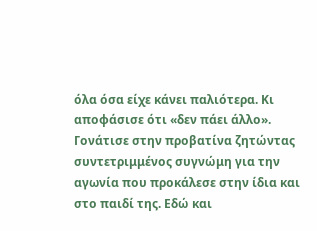όλα όσα είχε κάνει παλιότερα. Κι αποφάσισε ότι «δεν πάει άλλο». Γονάτισε στην προβατίνα ζητώντας συντετριμμένος συγνώμη για την αγωνία που προκάλεσε στην ίδια και στο παιδί της. Εδώ και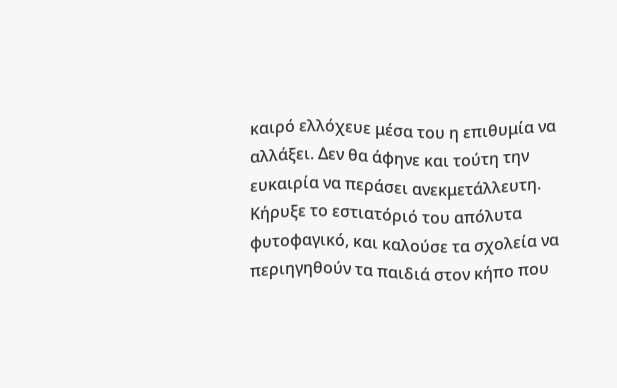καιρό ελλόχευε μέσα του η επιθυμία να αλλάξει. Δεν θα άφηνε και τούτη την ευκαιρία να περάσει ανεκμετάλλευτη. Κήρυξε το εστιατόριό του απόλυτα φυτοφαγικό, και καλούσε τα σχολεία να περιηγηθούν τα παιδιά στον κήπο που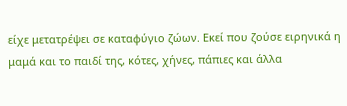είχε μετατρέψει σε καταφύγιο ζώων. Εκεί που ζούσε ειρηνικά η μαμά και το παιδί της, κότες, χήνες, πάπιες και άλλα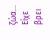ζώα… Είχε βρει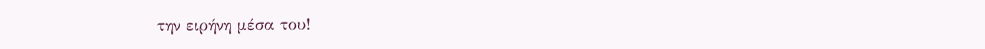την ειρήνη μέσα του!